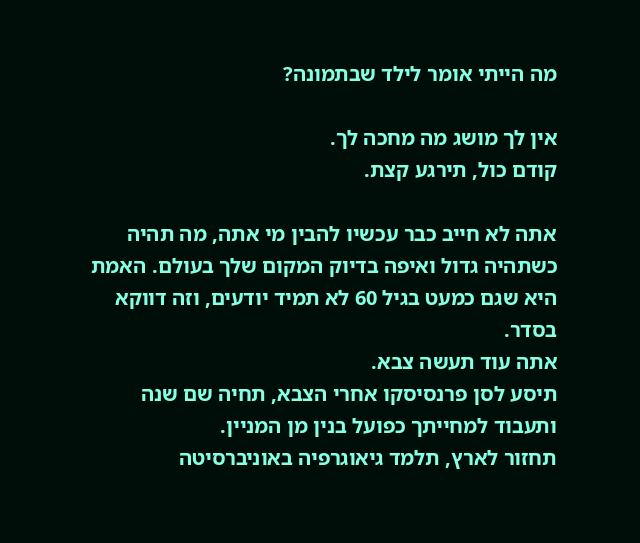מה הייתי אומר לילד שבתמונה?

אין לך מושג מה מחכה לך.
קודם כול, תירגע קצת.

אתה לא חייב כבר עכשיו להבין מי אתה, מה תהיה כשתהיה גדול ואיפה בדיוק המקום שלך בעולם. האמת היא שגם כמעט בגיל 60 לא תמיד יודעים, וזה דווקא בסדר.
אתה עוד תעשה צבא.
תיסע לסן פרנסיסקו אחרי הצבא, תחיה שם שנה ותעבוד למחייתך כפועל בנין מן המניין.
תחזור לארץ, תלמד גיאוגרפיה באוניברסיטה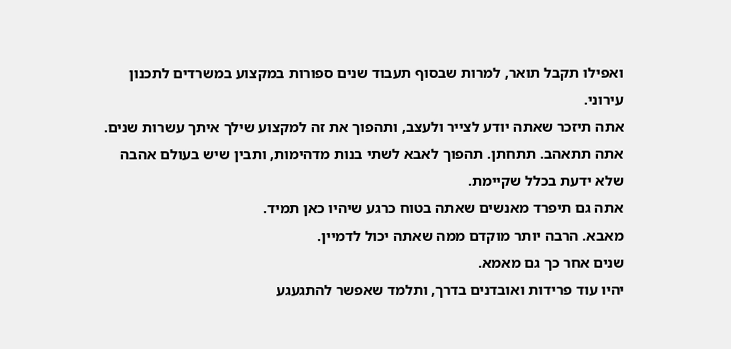ואפילו תקבל תואר, למרות שבסוף תעבוד שנים ספורות במקצוע במשרדים לתכנון עירוני.
אתה תיזכר שאתה יודע לצייר ולעצב, ותהפוך את זה למקצוע שילך איתך עשרות שנים.
אתה תתאהב. תתחתן. תהפוך לאבא לשתי בנות מדהימות, ותבין שיש בעולם אהבה שלא ידעת בכלל שקיימת.
אתה גם תיפרד מאנשים שאתה בטוח כרגע שיהיו כאן תמיד.
מאבא. הרבה יותר מוקדם ממה שאתה יכול לדמיין.
שנים אחר כך גם מאמא.
יהיו עוד פרידות ואובדנים בדרך, ותלמד שאפשר להתגעגע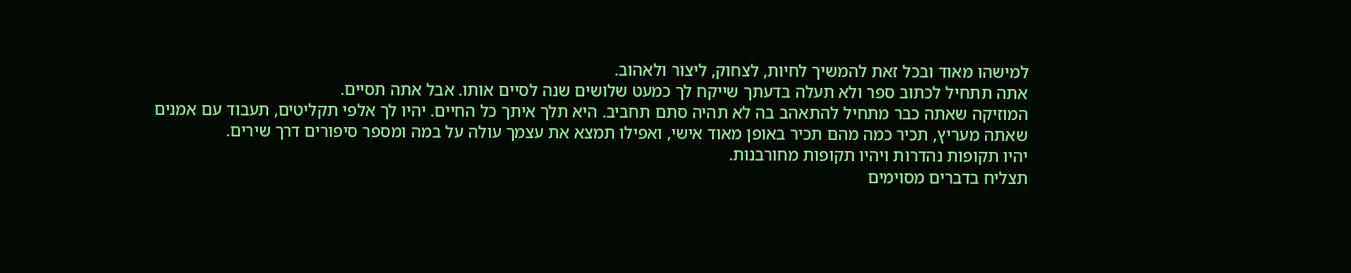למישהו מאוד ובכל זאת להמשיך לחיות, לצחוק, ליצור ולאהוב.
אתה תתחיל לכתוב ספר ולא תעלה בדעתך שייקח לך כמעט שלושים שנה לסיים אותו. אבל אתה תסיים.
המוזיקה שאתה כבר מתחיל להתאהב בה לא תהיה סתם תחביב. היא תלך איתך כל החיים. יהיו לך אלפי תקליטים, תעבוד עם אמנים שאתה מעריץ, תכיר כמה מהם תכיר באופן מאוד אישי, ואפילו תמצא את עצמך עולה על במה ומספר סיפורים דרך שירים.
יהיו תקופות נהדרות ויהיו תקופות מחורבנות.
תצליח בדברים מסוימים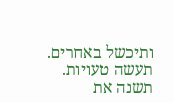ותיכשל באחרים.
תעשה טעויות. תשנה את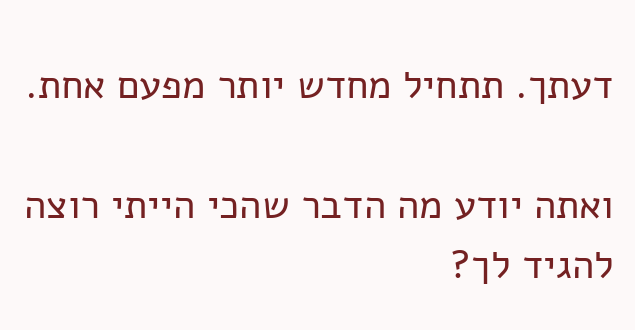דעתך. תתחיל מחדש יותר מפעם אחת.

ואתה יודע מה הדבר שהכי הייתי רוצה להגיד לך?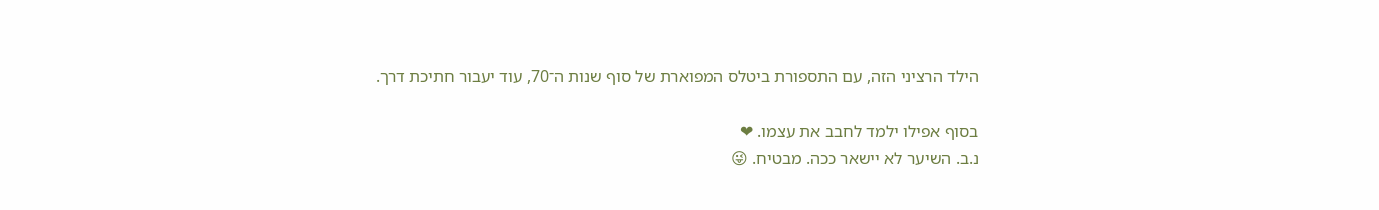הילד הרציני הזה, עם התספורת ביטלס המפוארת של סוף שנות ה־70, עוד יעבור חתיכת דרך.

בסוף אפילו ילמד לחבב את עצמו. ❤
נ.ב. השיער לא יישאר ככה. מבטיח. 😜